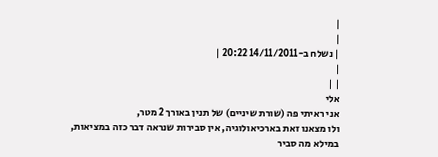|
|
| נשלח ב-14/11/2011 20:22 |
|
| |
אלי
אני ראיתי פה (שורת שיניים) של תנין באורך 2 מטר,
ולו מצאנו זאת בארכיאולוגיה, אין סבירות שנראה דבר כזה במציאות,
במילא מה סביר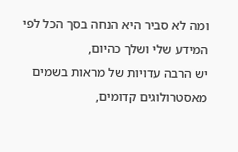ומה לא סביר היא הנחה בסך הכל לפי המידע שלי ושלך כהיום,
יש הרבה עדויות של מראות בשמים מאסטרולוגים קדומים,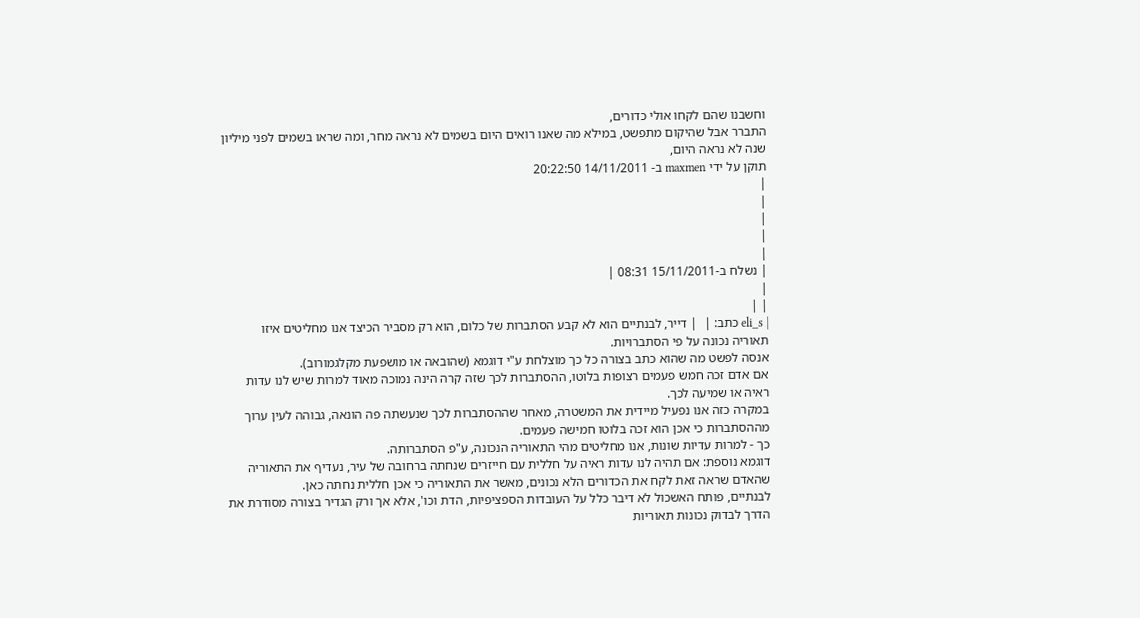וחשבנו שהם לקחו אולי כדורים,
התברר אבל שהיקום מתפשט, במילא מה שאנו רואים היום בשמים לא נראה מחר, ומה שראו בשמים לפני מיליון שנה לא נראה היום,
תוקן על ידי maxmen ב- 14/11/2011 20:22:50
|
|
|
|
|
| נשלח ב-15/11/2011 08:31 |
|
| |
| eli_s כתב: |  | דייר, לבנתיים הוא לא קבע הסתברות של כלום, הוא רק מסביר הכיצד אנו מחליטים איזו תאוריה נכונה על פי הסתברויות.
אנסה לפשט מה שהוא כתב בצורה כל כך מוצלחת ע"י דוגמא (שהובאה או מושפעת מקלגמורוב).
אם אדם זכה חמש פעמים רצופות בלוטו, ההסתברות לכך שזה קרה הינה נמוכה מאוד למרות שיש לנו עדות ראיה או שמיעה לכך.
במקרה כזה אנו נפעיל מיידית את המשטרה, מאחר שההסתברות לכך שנעשתה פה הונאה, גבוהה לעין ערוך מההסתברות כי אכן הוא זכה בלוטו חמישה פעמים.
כך - למרות עדיות שונות, אנו מחליטים מהי התאוריה הנכונה, ע"פ הסתברותה.
דוגמא נוספת: אם תהיה לנו עדות ראיה על חללית עם חייזרים שנחתה ברחובה של עיר, נעדיף את התאוריה שהאדם שראה זאת לקח את הכדורים הלא נכונים, מאשר את התאוריה כי אכן חללית נחתה כאן.
לבנתיים, פותח האשכול לא דיבר כלל על העובדות הספציפיות, הדת וכו', אלא אך ורק הגדיר בצורה מסודרת את הדרך לבדוק נכונות תאוריות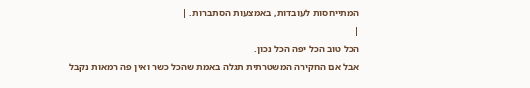המתייחסות לעובדות, באמצעות הסתברות. |
|
הכל טוב הכל יפה הכל נכון.
אבל אם החקירה המשטרתית תגלה באמת שהכל כשר ואין פה רמאות נקבל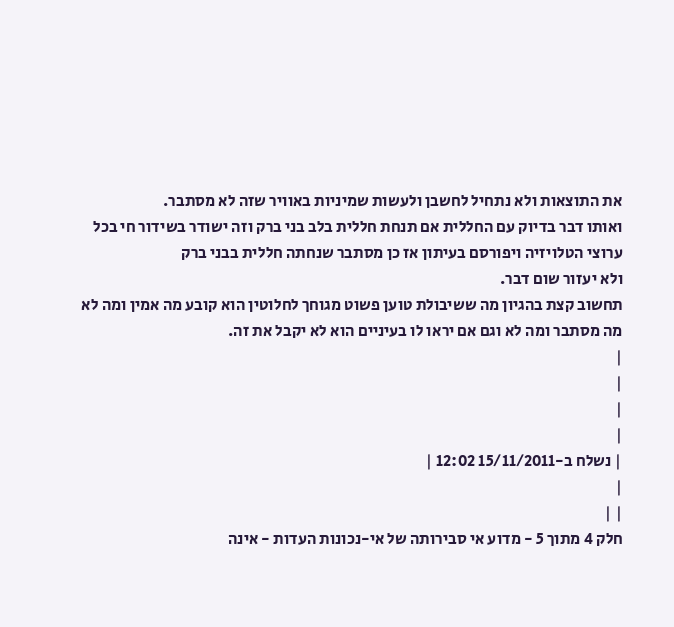את התוצאות ולא נתחיל לחשבן ולעשות שמיניות באוויר שזה לא מסתבר.
ואותו דבר בדיוק עם החללית אם תנחת חללית בלב בני ברק וזה ישודר בשידור חי בכל
ערוצי הטלויזיה ויפורסם בעיתון אז כן מסתבר שנחתה חללית בבני ברק
ולא יעזור שום דבר.
תחשוב קצת בהגיון מה ששיבולת טוען פשוט מגוחך לחלוטין הוא קובע מה אמין ומה לא
מה מסתבר ומה לא וגם אם יראו לו בעיניים הוא לא יקבל את זה.
|
|
|
|
| נשלח ב-15/11/2011 12:02 |
|
| |
חלק 4 מתוך 5 - מדוע אי סבירותה של אי-נכונות העדות - אינה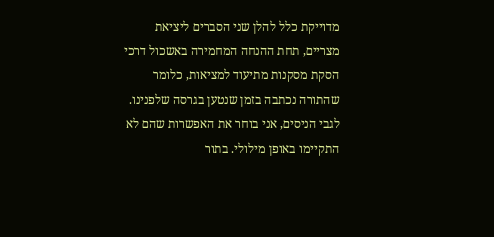מדוייקת כלל להלן שני הסברים ליציאת מצריים, תחת ההנחה המחמירה באשכול דרכי הסקת מסקנות מתיעוד למציאות, כלומר שהתורה נכתבה בזמן שנטען בגרסה שלפנינו. לגבי הניסים, אני בוחר את האפשרות שהם לא התקיימו באופן מילולי. בתור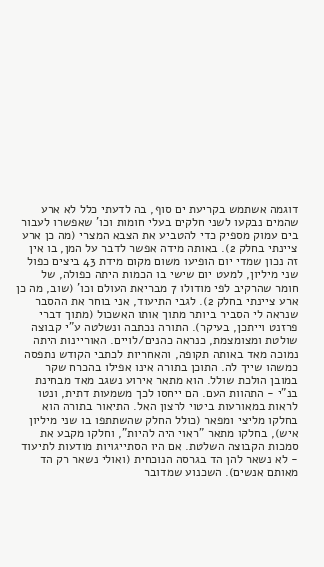דוגמה אשתמש בקריעת ים סוף, בה לדעתי כלל לא ארע שהמים נבקעו לשני חלקים בעלי חומות וכו' שאפשרו לעבור בים עמוק מספיק כדי להטביע את הצבא המצרי (מה כן ארע ציינתי בחלק 2). באותה מידה אפשר לדבר על המן, בו אין זה נכון שמדי יום הופיעו משום מקום מידת 43 ביצים כפול שני מיליון, למעט יום שישי בו הכמות היתה כפולה, של חומר שהרקיב לפי מודולו 7 מבריאת העולם וכו' (שוב, מה כן ארע ציינתי בחלק 2). לגבי התיעוד, אני בוחר את ההסבר שנראה לי הסביר ביותר מתוך אותו האשכול (מתוך דברי פרזנט וייתכן, בעיקר). התורה נכתבה ונשלטה ע"י קבוצה שולטת ומצומצמת, כנראה כהנים/לויים. האוריינות היתה נמוכה מאד באותה תקופה, והאחריות לכתבי הקודש נתפסה כמשהו שייך לה. התוכן בתורה אינו אפילו בהכרח שקר במובן הולכת שולל. הוא מתאר אירוע נשגב מאד מבחינת בנ"י - התהוות העם. הם ייחסו לכך משמעות דתית, ונטו לראות במאורעות ביטוי לרצון האל. התיאור בתורה הוא בחלקו מליצי ומפאר (כולל החלק שהשתתפו בו שני מיליון איש), בחלקו מתאר "ראוי היה להיות", וחלקו מקבע את סמכות הקבוצה השלטת. אם היו הסתייגויות מודעות לתיעוד - לא נשאר להן הד בגרסה הנוכחית (ואולי נשאר רק הד מאותם אנשים). השכנוע שמדובר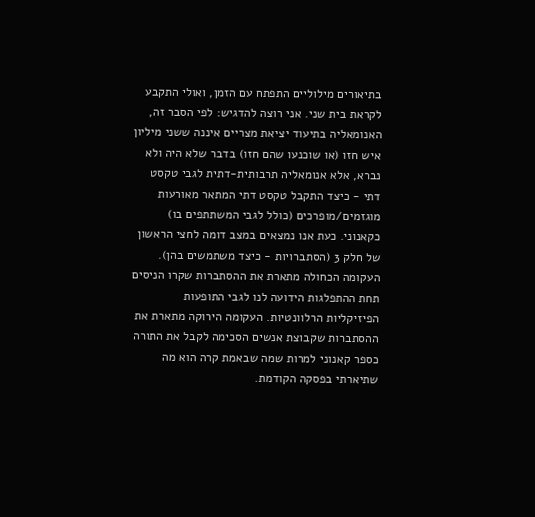בתיאורים מילוליים התפתח עם הזמן, ואולי התקבע לקראת בית שני. אני רוצה להדגיש: לפי הסבר זה, האנומאליה בתיעוד יציאת מצריים איננה ששני מיליון איש חזו (או שוכנעו שהם חזו) בדבר שלא היה ולא נברא, אלא אנומאליה תרבותית-דתית לגבי טקסט דתי - כיצד התקבל טקסט דתי המתאר מאורעות מוגזמים/מופרכים (כולל לגבי המשתתפים בו) כקאנוני. כעת אנו נמצאים במצב דומה לחצי הראשון של חלק 3 (הסתברויות - כיצד משתמשים בהן). העקומה הכחולה מתארת את ההסתברות שקרו הניסים תחת ההתפלגות הידועה לנו לגבי התופעות הפיזיקליות הרלוונטיות. העקומה הירוקה מתארת את ההסתברות שקבוצת אנשים הסכימה לקבל את התורה כספר קאנוני למרות שמה שבאמת קרה הוא מה שתיארתי בפסקה הקודמת.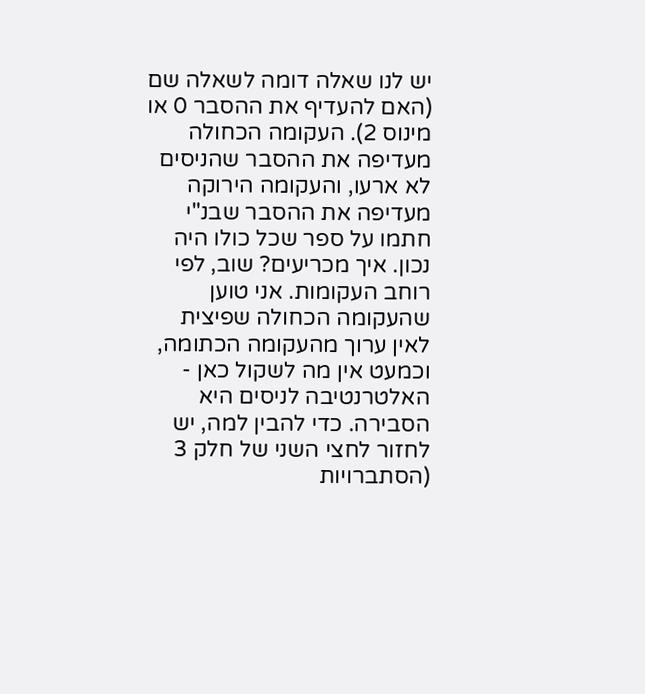יש לנו שאלה דומה לשאלה שם (האם להעדיף את ההסבר 0 או מינוס 2). העקומה הכחולה מעדיפה את ההסבר שהניסים לא ארעו, והעקומה הירוקה מעדיפה את ההסבר שבנ"י חתמו על ספר שכל כולו היה נכון. איך מכריעים? שוב, לפי רוחב העקומות. אני טוען שהעקומה הכחולה שפיצית לאין ערוך מהעקומה הכתומה, וכמעט אין מה לשקול כאן - האלטרנטיבה לניסים היא הסבירה. כדי להבין למה, יש לחזור לחצי השני של חלק 3 (הסתברויות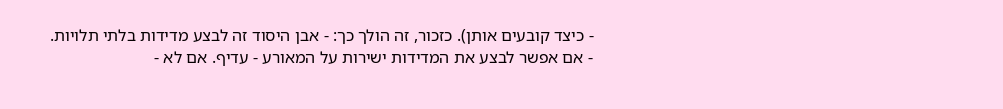- כיצד קובעים אותן). כזכור, זה הולך כך: - אבן היסוד זה לבצע מדידות בלתי תלויות.
- אם אפשר לבצע את המדידות ישירות על המאורע - עדיף. אם לא -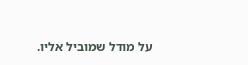על מודל שמוביל אליו.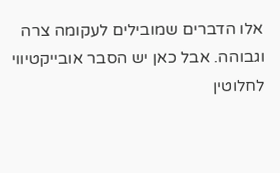אלו הדברים שמובילים לעקומה צרה וגבוהה. אבל כאן יש הסבר אובייקטיווי לחלוטין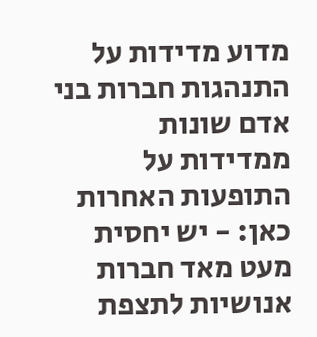מדוע מדידות על התנהגות חברות בני אדם שונות ממדידות על התופעות האחרות כאן: - יש יחסית מעט מאד חברות אנושיות לתצפת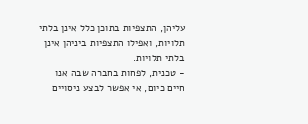עליהן, התצפיות בתוכן כלל אינן בלתי תלויות, ואפילו התצפיות ביניהן אינן בלתי תלויות.
- טכנית, לפחות בחברה שבה אנו חיים כיום, אי אפשר לבצע ניסויים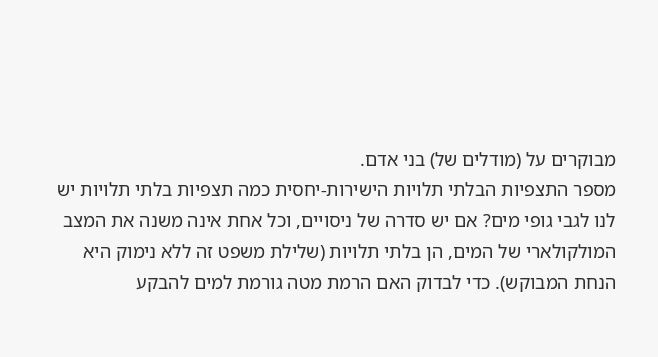מבוקרים על (מודלים של) בני אדם.
מספר התצפיות הבלתי תלויות הישירות-יחסית כמה תצפיות בלתי תלויות יש לנו לגבי גופי מים? אם יש סדרה של ניסויים, וכל אחת אינה משנה את המצב המולקולארי של המים, הן בלתי תלויות (שלילת משפט זה ללא נימוק היא הנחת המבוקש). כדי לבדוק האם הרמת מטה גורמת למים להבקע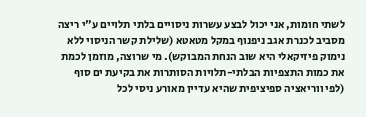לשתי חומות, אני יכול לבצע עשרות ניסויים בלתי תלויים ע"י ריצה מסביב לכנרת אגב ניפנוף במקל מטאטא (שלילת קשר הניסוי ללא נימוק פיזיקאלי היא שוב הנחת המבוקש). מי שרוצה, מוזמן לכמת את כמות התצפיות הבלתי-תלויות הסותרות את בקיעת ים סוף (לפי ווריאציה ספיציפית שהיא עדיין מאורע ניסי לכל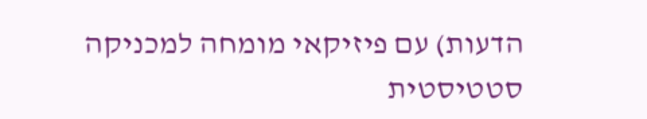הדעות) עם פיזיקאי מומחה למכניקה סטטיסטית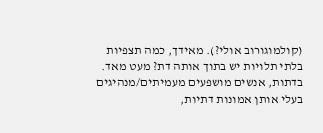(קולמוגורוב אולי?). מאידך, כמה תצפיות בלתי תלויות יש בתוך אותה דת? מעט מאד. בדתות, אנשים מושפעים מעמיתים/מנהיגים בעלי אותן אמונות דתיות,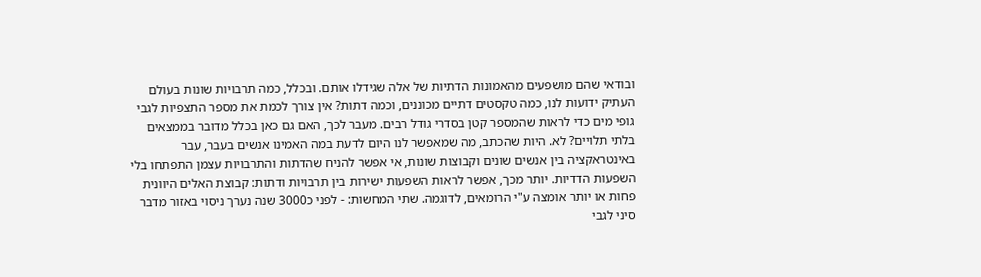ובודאי שהם מושפעים מהאמונות הדתיות של אלה שגידלו אותם. ובכלל, כמה תרבויות שונות בעולם העתיק ידועות לנו, כמה טקסטים דתיים מכוננים, וכמה דתות? אין צורך לכמת את מספר התצפיות לגבי גופי מים כדי לראות שהמספר קטן בסדרי גודל רבים. מעבר לכך, האם גם כאן בכלל מדובר בממצאים בלתי תלויים? לא. היות שהכתב, מה שמאפשר לנו היום לדעת במה האמינו אנשים בעבר, עבר באינטראקציה בין אנשים שונים וקבוצות שונות, אי אפשר להניח שהדתות והתרבויות עצמן התפתחו בלי השפעות הדדיות. יותר מכך, אפשר לראות השפעות ישירות בין תרבויות ודתות: קבוצת האלים היוונית פחות או יותר אומצה ע"י הרומאים, לדוגמה. שתי המחשות: - לפני כ3000 שנה נערך ניסוי באזור מדבר סיני לגבי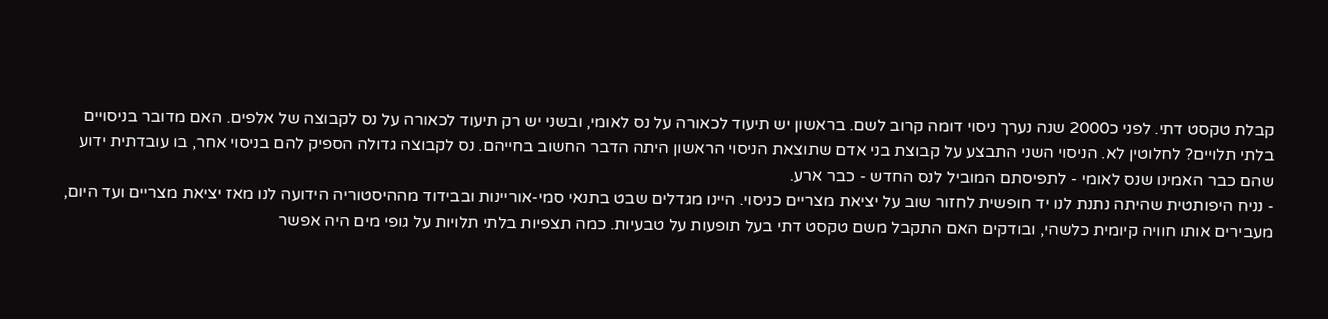קבלת טקסט דתי. לפני כ2000 שנה נערך ניסוי דומה קרוב לשם. בראשון יש תיעוד לכאורה על נס לאומי, ובשני יש רק תיעוד לכאורה על נס לקבוצה של אלפים. האם מדובר בניסויים בלתי תלויים? לחלוטין לא. הניסוי השני התבצע על קבוצת בני אדם שתוצאת הניסוי הראשון היתה הדבר החשוב בחייהם. נס לקבוצה גדולה הספיק להם בניסוי אחר, בו עובדתית ידוע שהם כבר האמינו שנס לאומי - לתפיסתם המוביל לנס החדש - כבר ארע.
- נניח היפותטית שהיתה נתנת לנו יד חופשית לחזור שוב על יציאת מצריים כניסוי. היינו מגדלים שבט בתנאי סמי-אוריינות ובבידוד מההיסטוריה הידועה לנו מאז יציאת מצריים ועד היום, מעבירים אותו חוויה קיומית כלשהי, ובודקים האם התקבל משם טקסט דתי בעל תופעות על טבעיות. כמה תצפיות בלתי תלויות על גופי מים היה אפשר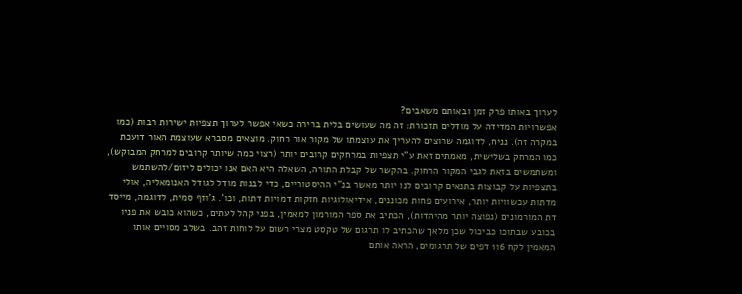לערוך באותו פרק זמן ובאותם משאבים?
אפשרויות המדידה על מודלים תזכורת: זה מה שעושים בלית ברירה כשאי אפשר לערוך תצפיות ישירות רבות (כמו במקרה זה). נניח, לדוגמה שרוצים להעריך את עוצמתו של מקור אור רחוק. מוצאים מסברא שעוצמת האור דועכת כמו המרחק בשלישית, מאמתים זאת ע"י תצפיות במרחקים קרובים יותר (רצוי כמה שיותר קרובים למרחק המבוקש), ומשתמשים בזאת לגבי המקור הרחוק. בהקשר של קבלת התורה, השאלה היא האם אנו יכולים ליזום/להשתמש בתצפיות על קבוצות בתנאים קרובים לנו יותר מאשר בנ"י ההיסטוריים, כדי לבנות מודל לגודל האנומאליה, אולי מדתות עכשוויות יותר, אירועים פחות מכוננים, אידיאולוגיות חזקות דמויות דתות, וכו'. ג'וזף סמית, לדוגמה, מייסד דת המורמונים (נפוצה יותר מהיהדות), הכתיב את ספר המורמון למאמין, בפני קהל לעתים, כשהוא כובש את פניו בכובע שבתוכו כביכול שכן מלאך שהכתיב לו תרגום של טקסט מצרי רשום על לוחות זהב. בשלב מסויים אותו המאמין לקח 116 דפים של תרגומים, הראה אותם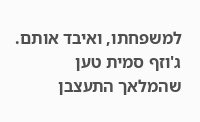למשפחתו, ואיבד אותם. ג'וזף סמית טען שהמלאך התעצבן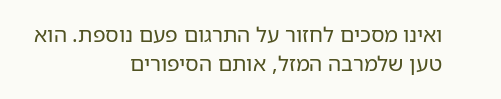ואינו מסכים לחזור על התרגום פעם נוספת. הוא טען שלמרבה המזל, אותם הסיפורים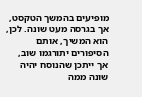מופיעים בהמשך הטקסט, אך בגרסה מעט שונה. לכן, הוא המשיך, אותם הסיפורים יתורגמו שוב, אך ייתכן שהנוסח יהיה שונה ממה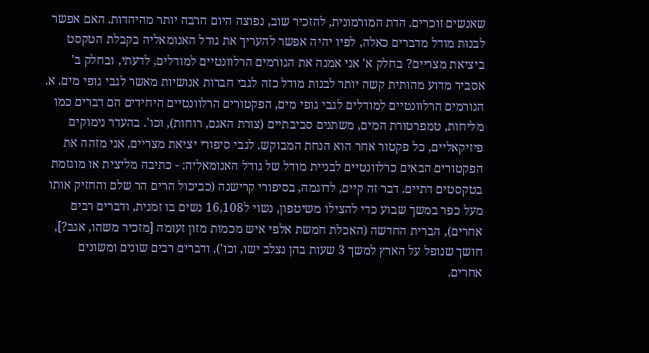שאנשים זוכרים. הדת המורמונית, להזכיר שוב, נפוצה היום הרבה יותר מהיהדות. האם אפשר לבנות מודל מדברים כאלה, לפיו יהיה אפשר להעריך את גודל האנומאליה בקבלת הטקסט ביציאת מצריים? בחלק א' אני אמנה את הגורמים הרלוונטיים למודלים, לדעתי, ובחלק ב' אסביר מדוע מהותית קשה יותר לבנות מודל כזה לגבי חברות אנושיות מאשר לגבי גופי מים. א. הגורמים הרלוונטיים למודלים לגבי גופי מים, הפקטורים הרלוונטיים היחידים הם דברים כמו מליחות, טמפרטורת המים, משתנים סביבתיים (צורת האגם, רוחות), וכו'. בהעדר נימוקים פיזיקאליים, כל פקטור אחר הוא הנחת המבוקש. לגבי סיפורי יציאת מצריים, אני מזהה את הפקטורים הבאים כרלוונטיים לבניית מודל של גודל האנומאליה: - כתיבה מליצית או מוגזמת בטקסטים דתיים. דבר זה קיים, לדוגמה, בסיפורי קרישנה (כביכול הרים הר שלם והחזיק אותו מעל כפר במשך שבוע כדי להצילו משיטפון, נשוי ל16,108 נשים בו זמנית, ודברים רבים אחרים), הברית החדשה (האכלת חמשת אלפי איש מכמות מזון זעומה [מזכיר משהו, אגב?], חושך שנופל על הארץ למשך 3 שעות בהן נצלב ישו, וכו'), ודברים רבים שונים ומשונים אחרים.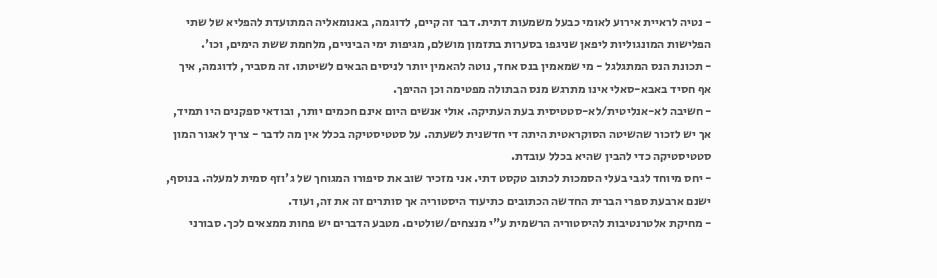- נטיה לראיית אירוע לאומי כבעל משמעות דתית. דבר זה קיים, לדוגמה, באנומאליה המתועדת להפליא של שתי הפלישות המונגוליות ליפאן שניגפו בסערות בתזמון מושלם, מגיפות ימי הביניים, מלחמת ששת הימים, וכו'.
- תכונת הנס המתגלגל - מי שמאמין בנס אחד, נוטה להאמין יותר לניסים הבאים לשיטתו. זה מסביר, לדוגמה, איך אף חסיד באבא-סאלי אינו מתרגש מנס הבתולה מפטימה וכן ההיפך.
- חשיבה לא-אנליטית/לא-סטטיסית בעת העתיקה. אולי אנשים היום אינם חכמים יותר, ובודאי ספקנים היו תמיד, אך יש לזכור שהשיטה הסוקראטית היתה די חדשנית לשעתה. על סטטיסטיקה בכלל אין מה לדבר - צריך לאגור המון סטטיסטיקה כדי להבין שהיא בכלל עובדת.
- יחס מיוחד לגבי בעלי הסמכות לכתוב טקסט דתי. אני מזכיר שוב את סיפורו המגוחך של ג'וזף סמית למעלה. בנוסף, ישנם ארבעת ספרי הברית החדשה הכתובים כתיעוד היסטוריה אך סותרים זה את זה, ועוד.
- מחיקת אלטרנטיבות להיסטוריה הרשמית ע"י מנצחים/שולטים. מטבע הדברים יש פחות ממצאים לכך. סבורני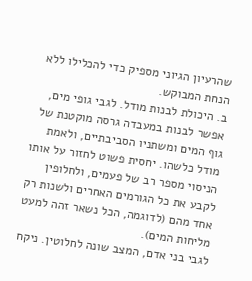שהרעיון הגיוני מספיק כדי להכלילו ללא הנחת המבוקש.
ב. היכולת לבנות מודל. לגבי גופי מים, אפשר לבנות במעבדה גרסה מוקטנת של גוף המים ומשתניו הסביבתיים, ולאמת מודל כלשהו. יחסית פשוט לחזור על אותו הניסוי מספר רב של פעמים, ולחלופין לקבע את כל הגורמים האחרים ולשנות רק אחד מהם (לדוגמה, הכל נשאר זהה למעט מליחות המים).
לגבי בני אדם, המצב שונה לחלוטין. ניקח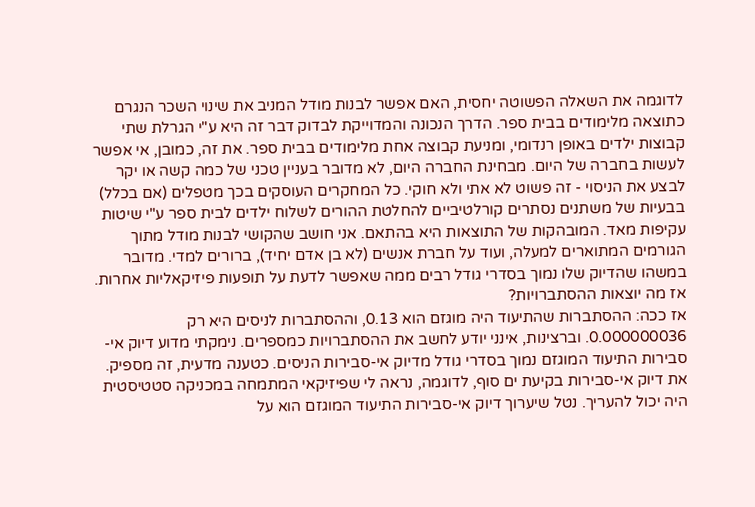לדוגמה את השאלה הפשוטה יחסית, האם אפשר לבנות מודל המניב את שינוי השכר הנגרם כתוצאה מלימודים בבית ספר. הדרך הנכונה והמדוייקת לבדוק דבר זה היא ע"י הגרלת שתי קבוצות ילדים באופן רנדומי, ומניעת קבוצה אחת מלימודים בבית ספר. את זה, כמובן, אי אפשר לעשות בחברה של היום. מבחינת החברה היום, לא מדובר בעניין טכני של כמה קשה או יקר לבצע את הניסוי - זה פשוט לא אתי ולא חוקי. כל המחקרים העוסקים בכך מטפלים (אם בכלל) בבעיות של משתנים נסתרים קורלטיביים להחלטת ההורים לשלוח ילדים לבית ספר ע"י שיטות עקיפות מאד. המובהקות של התוצאות היא בהתאם. אני חושב שהקושי לבנות מודל מתוך הגורמים המתוארים למעלה, ועוד על חברת אנשים (לא בן אדם יחיד), ברורים למדי. מדובר במשהו שהדיוק שלו נמוך בסדרי גודל רבים ממה שאפשר לדעת על תופעות פיזיקאליות אחרות. אז מה יוצאות ההסתברויות?
אז ככה: ההסתברות שהתיעוד היה מוגזם הוא 0.13, וההסתברות לניסים היא רק 0.000000036. וברצינות, אינני יודע לחשב את ההסתברויות כמספרים. נימקתי מדוע דיוק אי-סבירות התיעוד המוגזם נמוך בסדרי גודל מדיוק אי-סבירות הניסים. כטענה מדעית, זה מספיק. את דיוק אי-סבירות בקיעת ים סוף, לדוגמה, נראה לי שפיזיקאי המתמחה במכניקה סטטיסטית היה יכול להעריך. נטל שיערוך דיוק אי-סבירות התיעוד המוגזם הוא על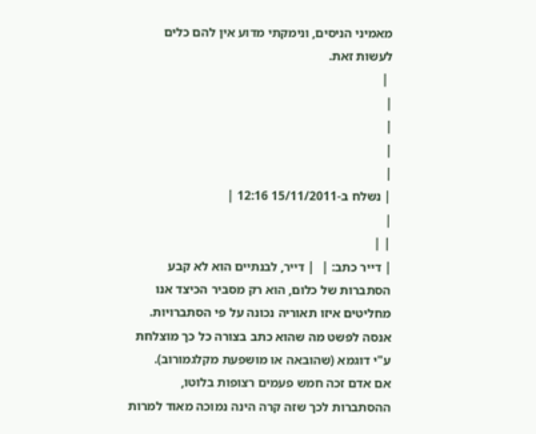מאמיני הניסים, ונימקתי מדוע אין להם כלים לעשות זאת.
 |
|
|
|
|
| נשלח ב-15/11/2011 12:16 |
|
| |
| דייר כתב: |  | דייר, לבנתיים הוא לא קבע הסתברות של כלום, הוא רק מסביר הכיצד אנו מחליטים איזו תאוריה נכונה על פי הסתברויות.
אנסה לפשט מה שהוא כתב בצורה כל כך מוצלחת ע"י דוגמא (שהובאה או מושפעת מקלגמורוב).
אם אדם זכה חמש פעמים רצופות בלוטו, ההסתברות לכך שזה קרה הינה נמוכה מאוד למרות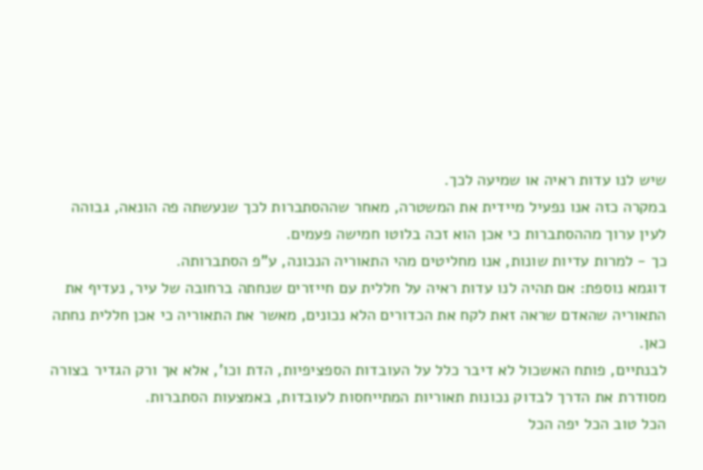שיש לנו עדות ראיה או שמיעה לכך.
במקרה כזה אנו נפעיל מיידית את המשטרה, מאחר שההסתברות לכך שנעשתה פה הונאה, גבוהה לעין ערוך מההסתברות כי אכן הוא זכה בלוטו חמישה פעמים.
כך - למרות עדיות שונות, אנו מחליטים מהי התאוריה הנכונה, ע"פ הסתברותה.
דוגמא נוספת: אם תהיה לנו עדות ראיה על חללית עם חייזרים שנחתה ברחובה של עיר, נעדיף את התאוריה שהאדם שראה זאת לקח את הכדורים הלא נכונים, מאשר את התאוריה כי אכן חללית נחתה כאן.
לבנתיים, פותח האשכול לא דיבר כלל על העובדות הספציפיות, הדת וכו', אלא אך ורק הגדיר בצורה מסודרת את הדרך לבדוק נכונות תאוריות המתייחסות לעובדות, באמצעות הסתברות.
הכל טוב הכל יפה הכל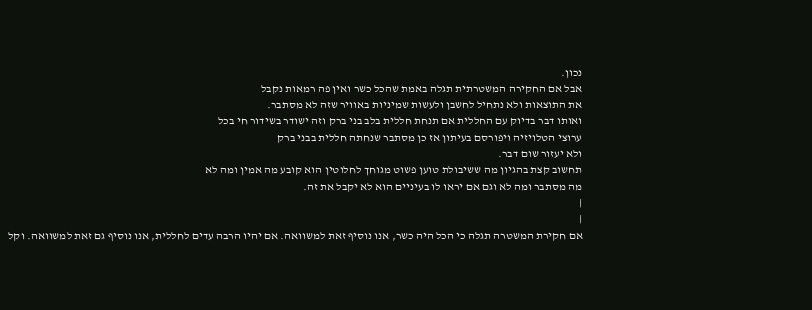נכון.
אבל אם החקירה המשטרתית תגלה באמת שהכל כשר ואין פה רמאות נקבל
את התוצאות ולא נתחיל לחשבן ולעשות שמיניות באוויר שזה לא מסתבר.
ואותו דבר בדיוק עם החללית אם תנחת חללית בלב בני ברק וזה ישודר בשידור חי בכל
ערוצי הטלויזיה ויפורסם בעיתון אז כן מסתבר שנחתה חללית בבני ברק
ולא יעזור שום דבר.
תחשוב קצת בהגיון מה ששיבולת טוען פשוט מגוחך לחלוטין הוא קובע מה אמין ומה לא
מה מסתבר ומה לא וגם אם יראו לו בעיניים הוא לא יקבל את זה.
|
|
אם חקירת המשטרה תגלה כי הכל היה כשר, אנו נוסיף זאת למשוואה. אם יהיו הרבה עדים לחללית, אנו נוסיף גם זאת למשוואה. וקל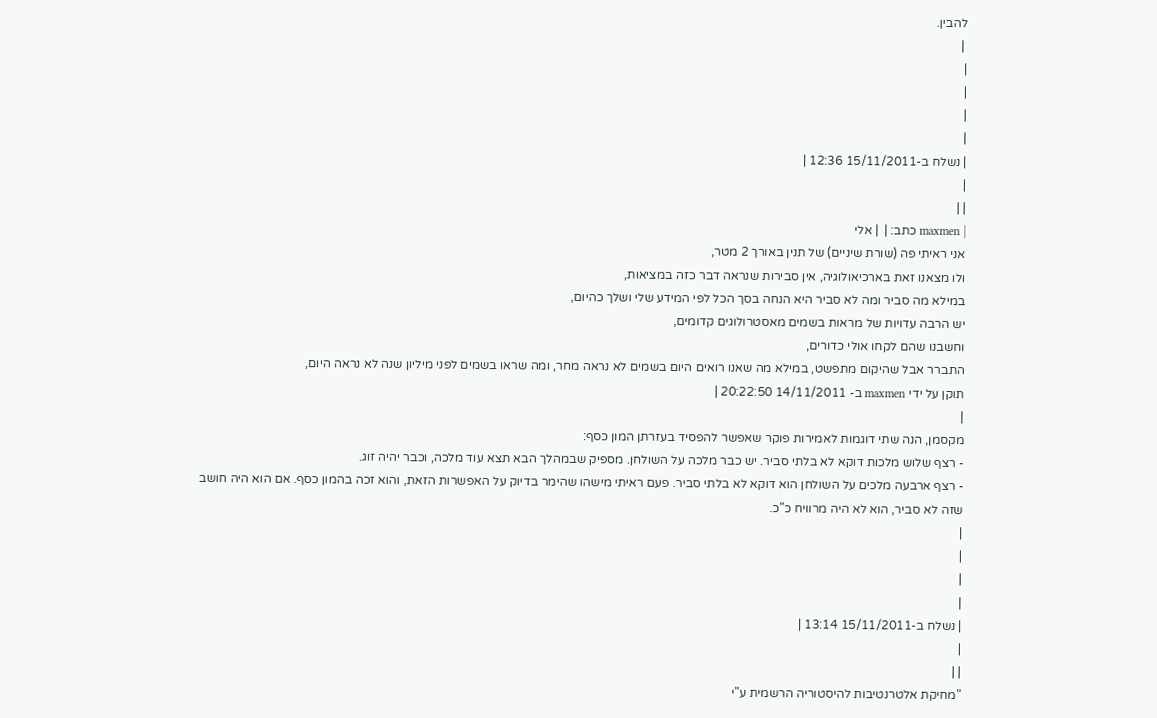להבין.
 |
|
|
|
|
| נשלח ב-15/11/2011 12:36 |
|
| |
| maxmen כתב: |  | אלי
אני ראיתי פה (שורת שיניים) של תנין באורך 2 מטר,
ולו מצאנו זאת בארכיאולוגיה, אין סבירות שנראה דבר כזה במציאות,
במילא מה סביר ומה לא סביר היא הנחה בסך הכל לפי המידע שלי ושלך כהיום,
יש הרבה עדויות של מראות בשמים מאסטרולוגים קדומים,
וחשבנו שהם לקחו אולי כדורים,
התברר אבל שהיקום מתפשט, במילא מה שאנו רואים היום בשמים לא נראה מחר, ומה שראו בשמים לפני מיליון שנה לא נראה היום,
תוקן על ידי maxmen ב- 14/11/2011 20:22:50 |
|
מקסמן, הנה שתי דוגמות לאמירות פוקר שאפשר להפסיד בעזרתן המון כסף:
- רצף שלוש מלכות דוקא לא בלתי סביר. יש כבר מלכה על השולחן. מספיק שבמהלך הבא תצא עוד מלכה, וכבר יהיה זוג.
- רצף ארבעה מלכים על השולחן הוא דוקא לא בלתי סביר. פעם ראיתי מישהו שהימר בדיוק על האפשרות הזאת, והוא זכה בהמון כסף. אם הוא היה חושב שזה לא סביר, הוא לא היה מרוויח כ"כ.
|
|
|
|
| נשלח ב-15/11/2011 13:14 |
|
| |
"מחיקת אלטרנטיבות להיסטוריה הרשמית ע"י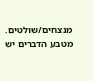מנצחים/שולטים. מטבע הדברים יש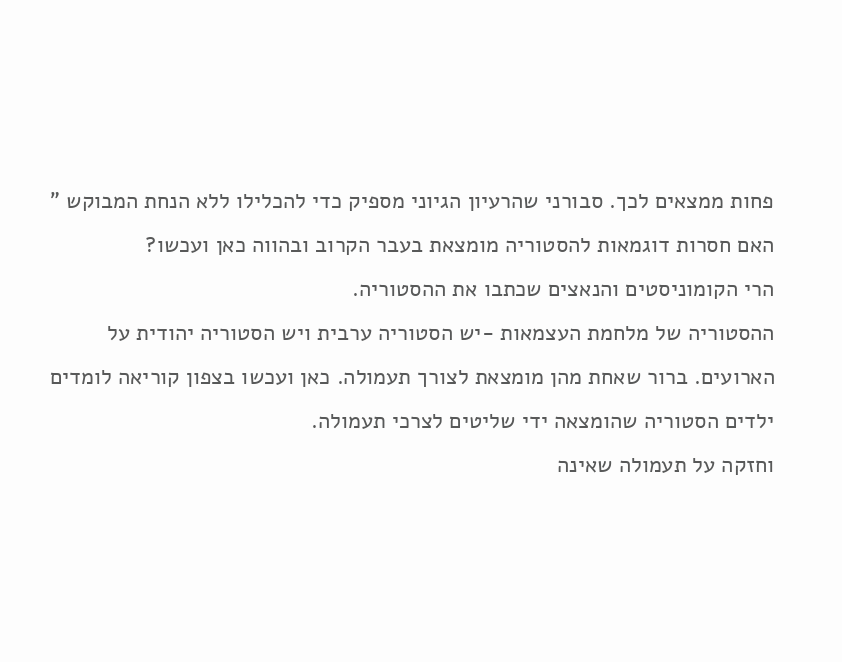פחות ממצאים לכך. סבורני שהרעיון הגיוני מספיק כדי להכלילו ללא הנחת המבוקש "
האם חסרות דוגמאות להסטוריה מומצאת בעבר הקרוב ובהווה כאן ועכשו?
הרי הקומוניסטים והנאצים שכתבו את ההסטוריה.
ההסטוריה של מלחמת העצמאות -יש הסטוריה ערבית ויש הסטוריה יהודית על הארועים. ברור שאחת מהן מומצאת לצורך תעמולה. כאן ועכשו בצפון קוריאה לומדים ילדים הסטוריה שהומצאה ידי שליטים לצרכי תעמולה.
וחזקה על תעמולה שאינה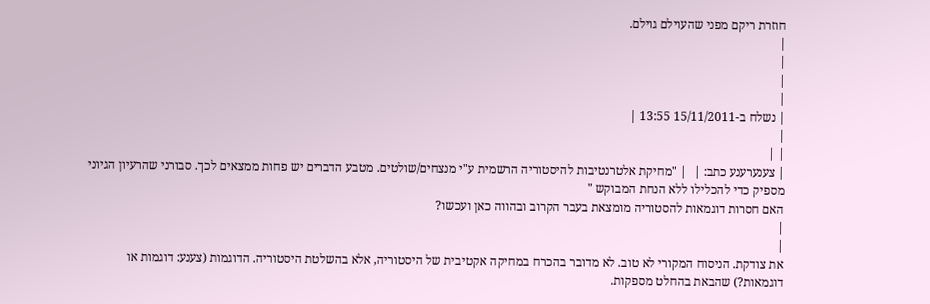חוזרת ריקם מפני שהעוילם גוילם.
|
|
|
|
| נשלח ב-15/11/2011 13:55 |
|
| |
| צענערענע כתב: |  | "מחיקת אלטרנטיבות להיסטוריה הרשמית ע"י מנצחים/שולטים. מטבע הדברים יש פחות ממצאים לכך. סבורני שהרעיון הגיוני מספיק כדי להכלילו ללא הנחת המבוקש "
האם חסרות דוגמאות להסטוריה מומצאת בעבר הקרוב ובהווה כאן ועכשו?
|
|
את צודקת. הניסוח המקורי לא טוב. לא מדובר בהכרח במחיקה אקטיבית של היסטוריה, אלא בהשלטת היסטוריה. הדוגמות (צענע: דוגמות או דוגמאות?) שהבאת בהחלט מספקות.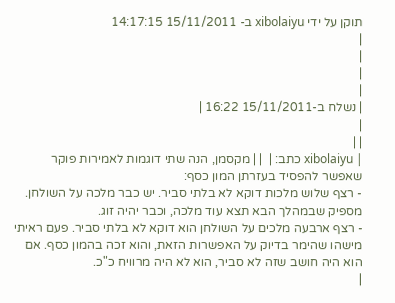תוקן על ידי xibolaiyu ב- 15/11/2011 14:17:15
|
|
|
|
| נשלח ב-15/11/2011 16:22 |
|
| |
| xibolaiyu כתב: |  | | מקסמן, הנה שתי דוגמות לאמירות פוקר שאפשר להפסיד בעזרתן המון כסף:
- רצף שלוש מלכות דוקא לא בלתי סביר. יש כבר מלכה על השולחן. מספיק שבמהלך הבא תצא עוד מלכה, וכבר יהיה זוג.
- רצף ארבעה מלכים על השולחן הוא דוקא לא בלתי סביר. פעם ראיתי מישהו שהימר בדיוק על האפשרות הזאת, והוא זכה בהמון כסף. אם הוא היה חושב שזה לא סביר, הוא לא היה מרוויח כ"כ.
|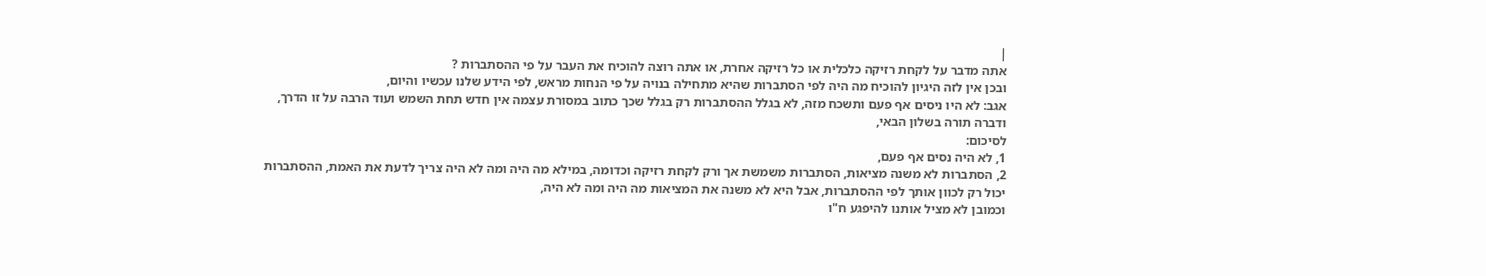|
אתה מדבר על לקחת רזיקה כלכלית או כל רזיקה אחרת, או אתה רוצה להוכיח את העבר על פי ההסתברות ?
ובכן אין לזה היגיון להוכיח מה היה לפי הסתברות שהיא מתחילה בנויה על פי הנחות מראש, לפי הידע שלנו עכשיו והיום,
אגב: לא היו ניסים אף פעם ותשכח מזה, לא בגלל ההסתברות רק בגלל שכך כתוב במסורת עצמה אין חדש תחת השמש ועוד הרבה על זו הדרך, ודברה תורה בשלון הבאי,
לסיכום:
1, לא היה נסים אף פעם,
2, הסתברות לא משנה מציאות, הסתברות משמשת אך ורק לקחת רזיקה וכדומה, במילא מה היה ומה לא היה צריך לדעת את האמת, ההסתברות יכול רק לכוון אותך לפי ההסתברות, אבל היא לא משנה את המציאות מה היה ומה לא היה,
וכמובן לא מציל אותנו להיפגע ח"ו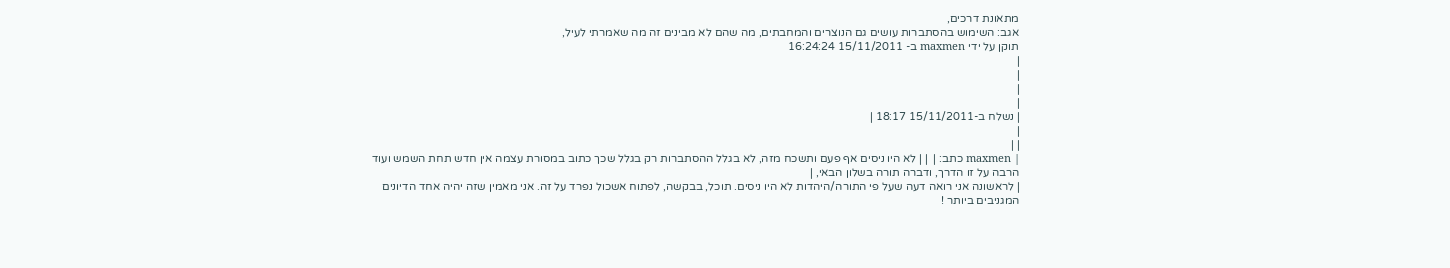מתאונת דרכים,
אגב: השימוש בהסתברות עושים גם הנוצרים והמחבתים, מה שהם לא מבינים זה מה שאמרתי לעיל,
תוקן על ידי maxmen ב- 15/11/2011 16:24:24
|
|
|
|
| נשלח ב-15/11/2011 18:17 |
|
| |
| maxmen כתב: |  | | לא היו ניסים אף פעם ותשכח מזה, לא בגלל ההסתברות רק בגלל שכך כתוב במסורת עצמה אין חדש תחת השמש ועוד הרבה על זו הדרך, ודברה תורה בשלון הבאי, |
| לראשונה אני רואה דעה שעל פי התורה/היהדות לא היו ניסים. תוכל, בבקשה, לפתוח אשכול נפרד על זה. אני מאמין שזה יהיה אחד הדיונים המגניבים ביותר !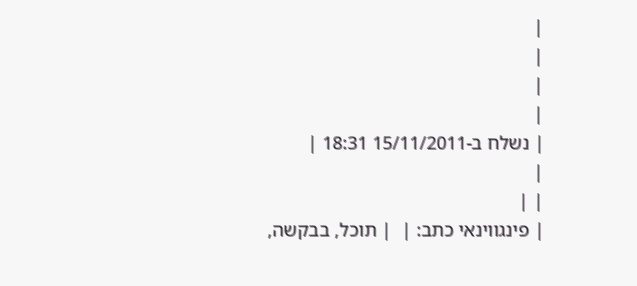|
|
|
|
| נשלח ב-15/11/2011 18:31 |
|
| |
| פינגווינאי כתב: |  | תוכל, בבקשה,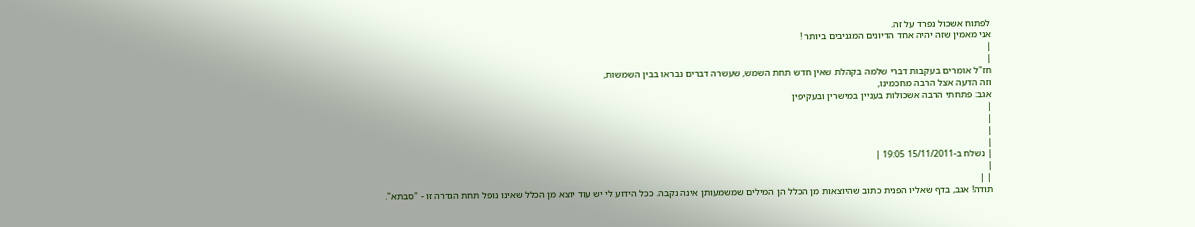לפתוח אשכול נפרד על זה.
אני מאמין שזה יהיה אחד הדיונים המגניבים ביותר !
|
|
חז"ל אומרים בעקבות דברי שלמה בקהלת שאין חדש תחת השמש, שעשרה דברים נבראו בבין השמשות,
וזה הדעה אצל הרבה מחכמינו,
אגב: פתחתי הרבה אשכולות בעניין במישרין ובעקיפין
|
|
|
|
| נשלח ב-15/11/2011 19:05 |
|
| |
תודה! אגב, בדף שאליו הפנית כתוב שהיוצאות מן הכלל הן המילים שמשמעותן אינה נקבה. ככל הידוע לי יש עוד יוצא מן הכלל שאינו נופל תחת הגדרה זו - "סבתא".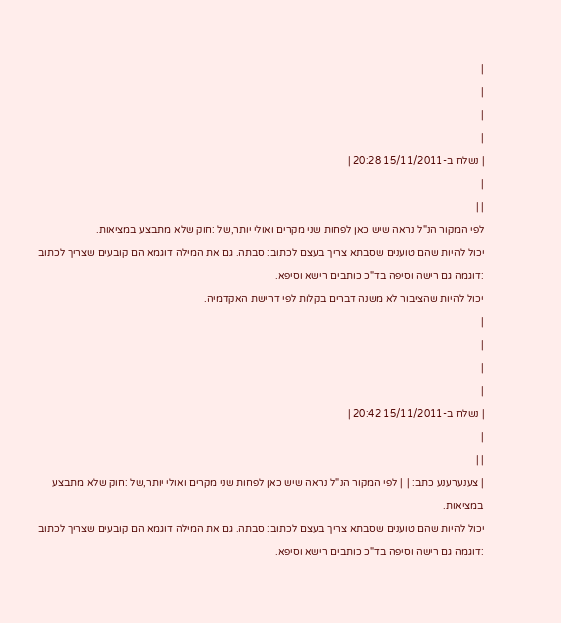|
|
|
|
| נשלח ב-15/11/2011 20:28 |
|
| |
לפי המקור הנ"ל נראה שיש כאן לפחות שני מקרים ואולי יותר,של :חוק שלא מתבצע במציאות.
יכול להיות שהם טוענים שסבתא צריך בעצם לכתוב: סבתה. גם את המילה דוגמא הם קובעים שצריך לכתוב :דוגמה גם רישה וסיפה בד"כ כותבים רישא וסיפא.
יכול להיות שהציבור לא משנה דברים בקלות לפי דרישת האקדמיה.
|
|
|
|
| נשלח ב-15/11/2011 20:42 |
|
| |
| צענערענע כתב: |  | לפי המקור הנ"ל נראה שיש כאן לפחות שני מקרים ואולי יותר,של :חוק שלא מתבצע במציאות.
יכול להיות שהם טוענים שסבתא צריך בעצם לכתוב: סבתה. גם את המילה דוגמא הם קובעים שצריך לכתוב :דוגמה גם רישה וסיפה בד"כ כותבים רישא וסיפא.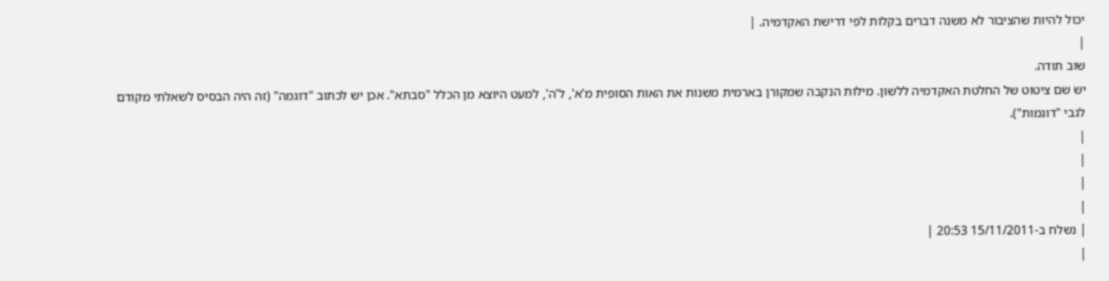יכול להיות שהציבור לא משנה דברים בקלות לפי דרישת האקדמיה. |
|
שוב תודה.
יש שם ציטוט של החלטת האקדמיה ללשון. מילות הנקבה שמקורן בארמית משנות את האות הסופית מ'א', ל'ה', למעט היוצא מן הכלל "סבתא". אכן יש לכתוב "דוגמה" (זה היה הבסיס לשאלתי מקודם לגבי "דוגמות").
|
|
|
|
| נשלח ב-15/11/2011 20:53 |
|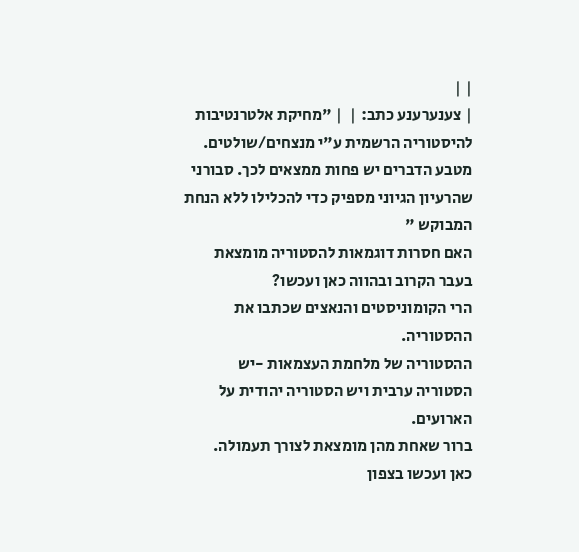| |
| צענערענע כתב: |  | "מחיקת אלטרנטיבות להיסטוריה הרשמית ע"י מנצחים/שולטים. מטבע הדברים יש פחות ממצאים לכך. סבורני שהרעיון הגיוני מספיק כדי להכלילו ללא הנחת המבוקש "
האם חסרות דוגמאות להסטוריה מומצאת בעבר הקרוב ובהווה כאן ועכשו?
הרי הקומוניסטים והנאצים שכתבו את ההסטוריה.
ההסטוריה של מלחמת העצמאות -יש הסטוריה ערבית ויש הסטוריה יהודית על הארועים.
ברור שאחת מהן מומצאת לצורך תעמולה.
כאן ועכשו בצפון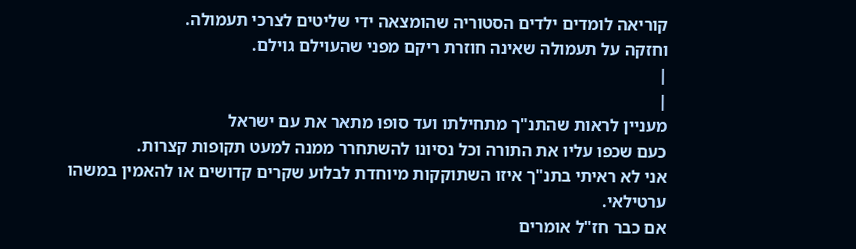קוריאה לומדים ילדים הסטוריה שהומצאה ידי שליטים לצרכי תעמולה.
וחזקה על תעמולה שאינה חוזרת ריקם מפני שהעוילם גוילם.
|
|
מעניין לראות שהתנ"ך מתחילתו ועד סופו מתאר את עם ישראל
כעם שכפו עליו את התורה וכל נסיונו להשתחרר ממנה למעט תקופות קצרות.
אני לא ראיתי בתנ"ך איזו השתוקקות מיוחדת לבלוע שקרים קדושים או להאמין במשהו
ערטילאי.
אם כבר חז"ל אומרים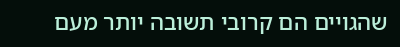שהגויים הם קרובי תשובה יותר מעם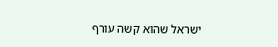ישראל שהוא קשה עורף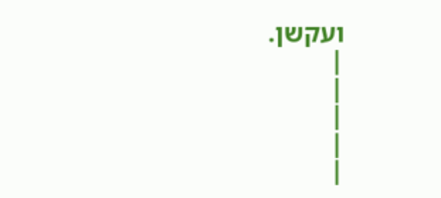ועקשן.
|
|
|
|
|